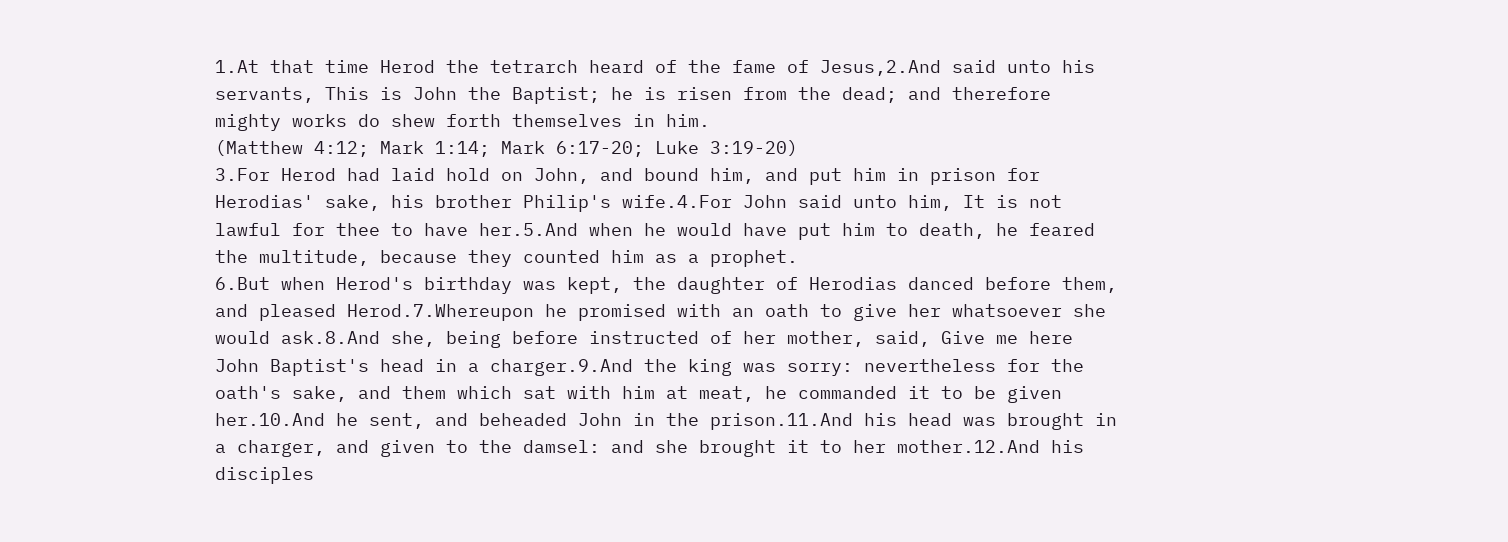1.At that time Herod the tetrarch heard of the fame of Jesus,2.And said unto his servants, This is John the Baptist; he is risen from the dead; and therefore mighty works do shew forth themselves in him.
(Matthew 4:12; Mark 1:14; Mark 6:17-20; Luke 3:19-20)
3.For Herod had laid hold on John, and bound him, and put him in prison for Herodias' sake, his brother Philip's wife.4.For John said unto him, It is not lawful for thee to have her.5.And when he would have put him to death, he feared the multitude, because they counted him as a prophet.
6.But when Herod's birthday was kept, the daughter of Herodias danced before them, and pleased Herod.7.Whereupon he promised with an oath to give her whatsoever she would ask.8.And she, being before instructed of her mother, said, Give me here John Baptist's head in a charger.9.And the king was sorry: nevertheless for the oath's sake, and them which sat with him at meat, he commanded it to be given her.10.And he sent, and beheaded John in the prison.11.And his head was brought in a charger, and given to the damsel: and she brought it to her mother.12.And his disciples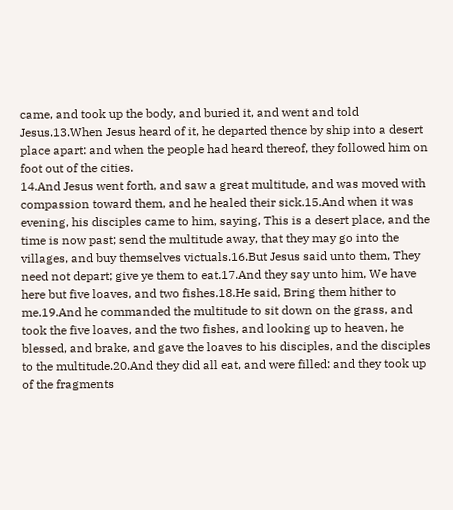came, and took up the body, and buried it, and went and told Jesus.13.When Jesus heard of it, he departed thence by ship into a desert place apart: and when the people had heard thereof, they followed him on foot out of the cities.
14.And Jesus went forth, and saw a great multitude, and was moved with compassion toward them, and he healed their sick.15.And when it was evening, his disciples came to him, saying, This is a desert place, and the time is now past; send the multitude away, that they may go into the villages, and buy themselves victuals.16.But Jesus said unto them, They need not depart; give ye them to eat.17.And they say unto him, We have here but five loaves, and two fishes.18.He said, Bring them hither to me.19.And he commanded the multitude to sit down on the grass, and took the five loaves, and the two fishes, and looking up to heaven, he blessed, and brake, and gave the loaves to his disciples, and the disciples to the multitude.20.And they did all eat, and were filled: and they took up of the fragments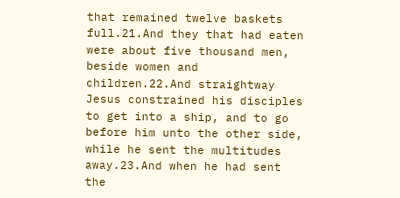that remained twelve baskets full.21.And they that had eaten were about five thousand men, beside women and children.22.And straightway Jesus constrained his disciples to get into a ship, and to go before him unto the other side, while he sent the multitudes away.23.And when he had sent the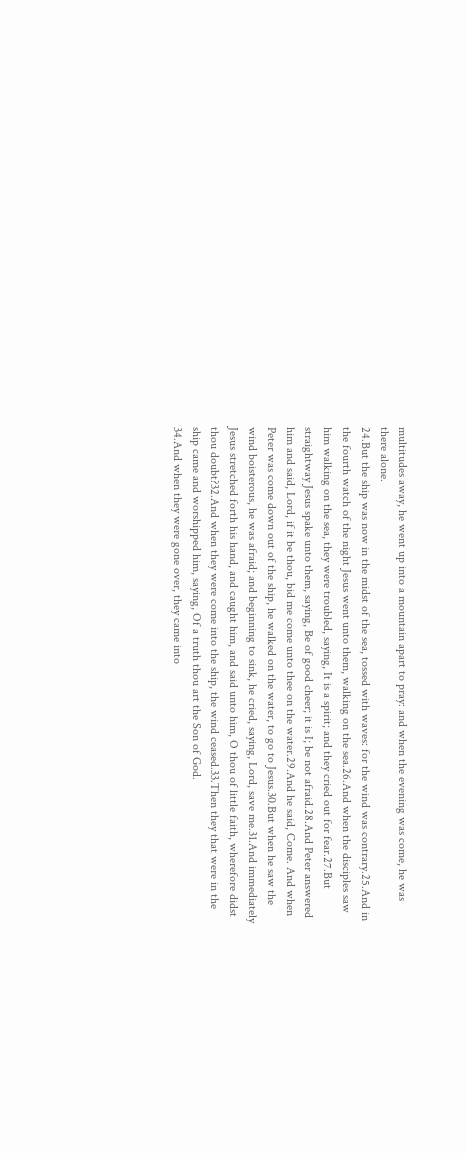multitudes away, he went up into a mountain apart to pray: and when the evening was come, he was there alone.
24.But the ship was now in the midst of the sea, tossed with waves: for the wind was contrary.25.And in the fourth watch of the night Jesus went unto them, walking on the sea.26.And when the disciples saw him walking on the sea, they were troubled, saying, It is a spirit; and they cried out for fear.27.But straightway Jesus spake unto them, saying, Be of good cheer; it is I; be not afraid.28.And Peter answered him and said, Lord, if it be thou, bid me come unto thee on the water.29.And he said, Come. And when Peter was come down out of the ship, he walked on the water, to go to Jesus.30.But when he saw the wind boisterous, he was afraid; and beginning to sink, he cried, saying, Lord, save me.31.And immediately Jesus stretched forth his hand, and caught him, and said unto him, O thou of little faith, wherefore didst thou doubt?32.And when they were come into the ship, the wind ceased.33.Then they that were in the ship came and worshipped him, saying, Of a truth thou art the Son of God.
34.And when they were gone over, they came into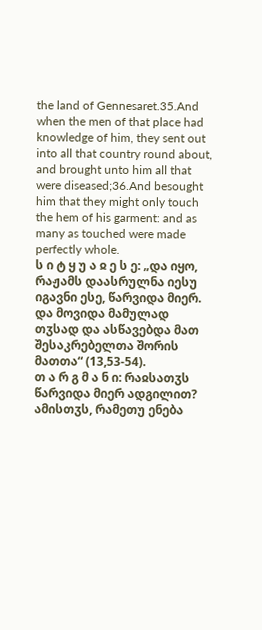the land of Gennesaret.35.And when the men of that place had knowledge of him, they sent out into all that country round about, and brought unto him all that were diseased;36.And besought him that they might only touch the hem of his garment: and as many as touched were made perfectly whole.
ს ი ტ ყ უ ა ჲ ე ს ე: „და იყო, რაჟამს დაასრულნა იესუ იგავნი ესე, წარვიდა მიერ. და მოვიდა მამულად თჳსად და ასწავებდა მათ შესაკრებელთა შორის მათთა“ (13,53-54).
თ ა რ გ მ ა ნ ი: რაჲსათჳს წარვიდა მიერ ადგილით? ამისთჳს, რამეთუ ენება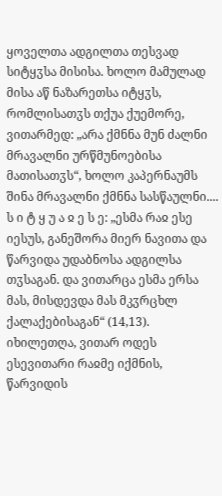ყოველთა ადგილთა თესვად სიტყჳსა მისისა. ხოლო მამულად მისა აწ ნაზარეთსა იტყჳს, რომლისათჳს თქუა ქუემორე, ვითარმედ: „არა ქმნნა მუნ ძალნი მრავალნი ურწმუნოებისა მათისათჳს“, ხოლო კაპერნაუმს შინა მრავალნი ქმნნა სასწაულნი....
ს ი ტ ყ უ ა ჲ ე ს ე: „ესმა რაჲ ესე იესუს, განეშორა მიერ ნავითა და წარვიდა უდაბნოსა ადგილსა თჳსაგან. და ვითარცა ესმა ერსა მას, მისდევდა მას მკჳრცხლ ქალაქებისაგან“ (14,13).
იხილეთღა, ვითარ ოდეს ესევითარი რაჲმე იქმნის, წარვიდის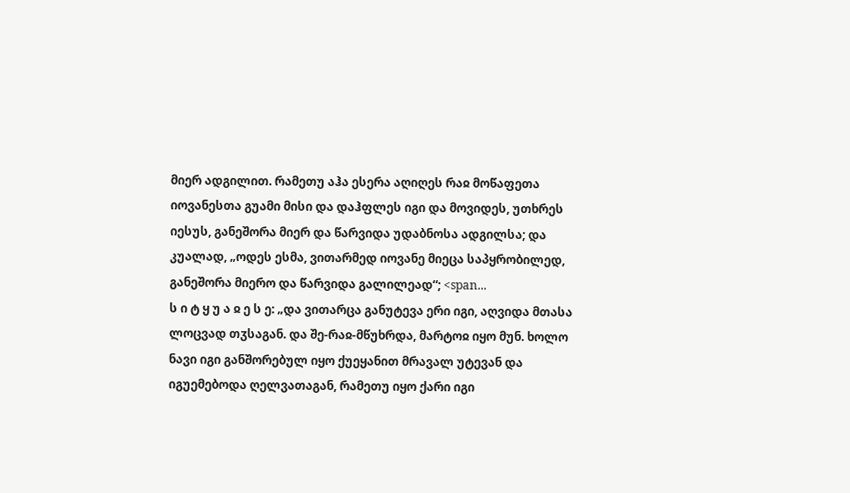მიერ ადგილით. რამეთუ აჰა ესერა აღიღეს რაჲ მოწაფეთა იოვანესთა გუამი მისი და დაჰფლეს იგი და მოვიდეს, უთხრეს იესუს, განეშორა მიერ და წარვიდა უდაბნოსა ადგილსა; და კუალად, „ოდეს ესმა, ვითარმედ იოვანე მიეცა საპყრობილედ, განეშორა მიერო და წარვიდა გალილეად“; <span...
ს ი ტ ყ უ ა ჲ ე ს ე: „და ვითარცა განუტევა ერი იგი, აღვიდა მთასა ლოცვად თჳსაგან. და შე-რაჲ-მწუხრდა, მარტოჲ იყო მუნ. ხოლო ნავი იგი განშორებულ იყო ქუეყანით მრავალ უტევან და იგუემებოდა ღელვათაგან, რამეთუ იყო ქარი იგი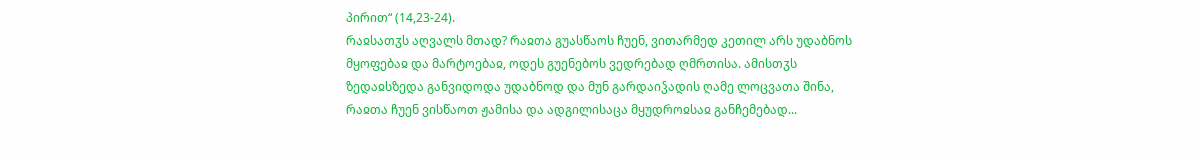პირით“ (14,23-24).
რაჲსათჳს აღვალს მთად? რაჲთა გუასწაოს ჩუენ, ვითარმედ კეთილ არს უდაბნოს მყოფებაჲ და მარტოებაჲ, ოდეს გუენებოს ვედრებად ღმრთისა. ამისთჳს ზედაჲსზედა განვიდოდა უდაბნოდ და მუნ გარდაიჴადის ღამე ლოცვათა შინა, რაჲთა ჩუენ ვისწაოთ ჟამისა და ადგილისაცა მყუდროჲსაჲ განჩემებად...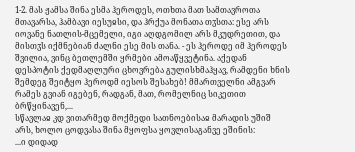1-2. მას ჟამსა შინა ესმა ჰეროდეს, ოთხთა მათ სამთავროთა მთავარსა, ჰამბავი იესუჲსი, და ჰრქუა მონათა თჳსთა: ესე არს იოვანე ნათლის-მცემელი, იგი აღდგომილ არს მკუდრეთით, და მისთჳს იქმნებიან ძალნი ესე მის თანა. - ეს ჰეროდე იმ ჰეროდეს შვილია, ვინც ბეთლემში ყრმები ამოაწყვეტინა. აქედან დესპოტის ქედმაღლური ცხოვრება გულისხმაჰყავ, რამდენი ხნის შემდეგ შეიტყო ჰეროდმ იესოს შესახებ! მმართველნი ამგვარ რამეს გვიან იგებენ, რადგან, მათ, რომელნიც სიკეთით ბრწყინავენ,...
სწავლაჲ კდ ვითარმედ მოქმედი სათნოებისაჲ მარადის უშიშ არს, ხოლო ცოდვასა შინა მყოფსა ყოვლისაგანვე ეშინის:
...ი დიდად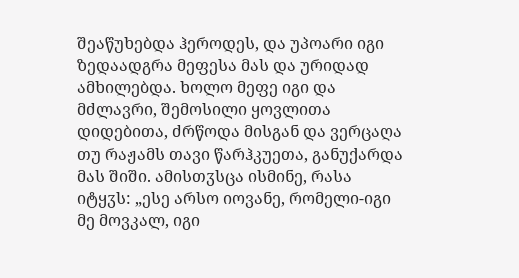შეაწუხებდა ჰეროდეს, და უპოარი იგი ზედაადგრა მეფესა მას და ურიდად ამხილებდა. ხოლო მეფე იგი და მძლავრი, შემოსილი ყოვლითა დიდებითა, ძრწოდა მისგან და ვერცაღა თუ რაჟამს თავი წარჰკუეთა, განუქარდა მას შიში. ამისთჳსცა ისმინე, რასა იტყჳს: „ესე არსო იოვანე, რომელი-იგი მე მოვკალ, იგი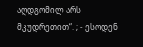აღდგომილ არს მკუდრეთით“. ; - ესოდენ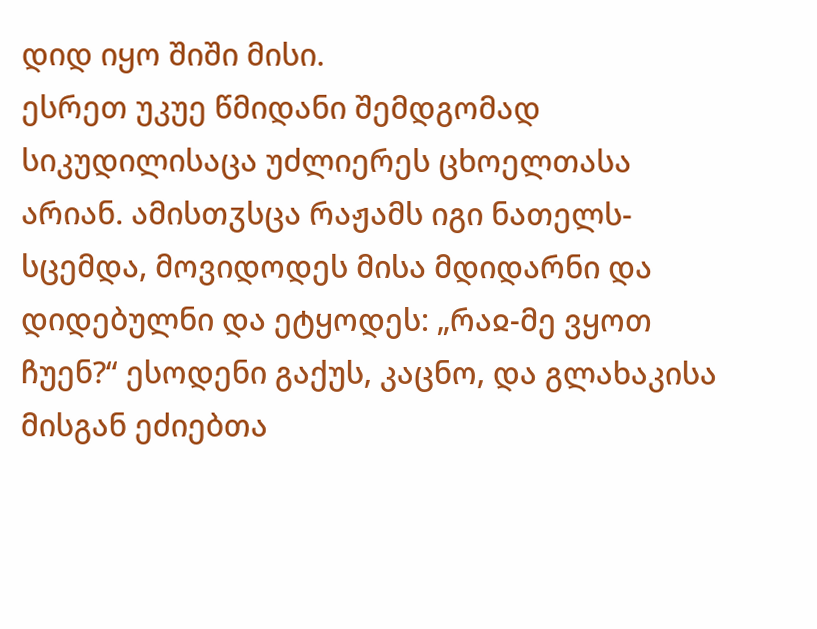დიდ იყო შიში მისი.
ესრეთ უკუე წმიდანი შემდგომად სიკუდილისაცა უძლიერეს ცხოელთასა არიან. ამისთჳსცა რაჟამს იგი ნათელს-სცემდა, მოვიდოდეს მისა მდიდარნი და დიდებულნი და ეტყოდეს: „რაჲ-მე ვყოთ ჩუენ?“ ესოდენი გაქუს, კაცნო, და გლახაკისა მისგან ეძიებთა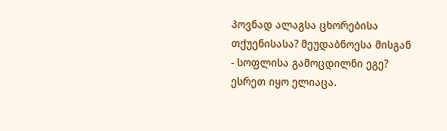პოვნად ალაგსა ცხორებისა თქუენისასა? მეუდაბნოესა მისგან - სოფლისა გამოცდილნი ეგე? ესრეთ იყო ელიაცა.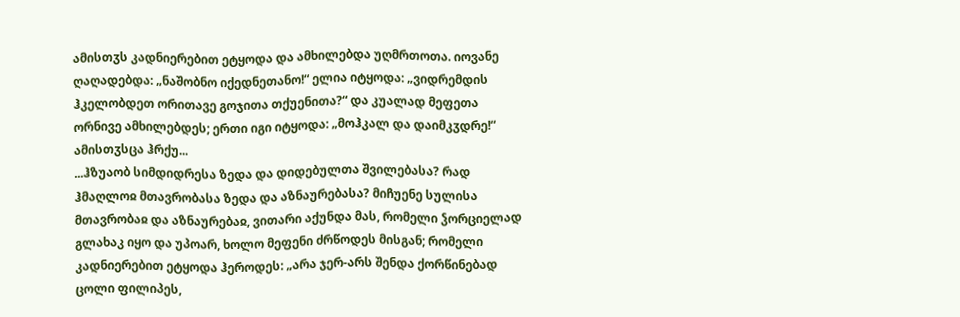ამისთჳს კადნიერებით ეტყოდა და ამხილებდა უღმრთოთა. იოვანე ღაღადებდა: „ნაშობნო იქედნეთანო!“ ელია იტყოდა: „ვიდრემდის ჰკელობდეთ ორითავე გოჯითა თქუენითა?“ და კუალად მეფეთა ორნივე ამხილებდეს; ერთი იგი იტყოდა: „მოჰკალ და დაიმკჳდრე!“ ამისთჳსცა ჰრქუ...
...ჰზუაობ სიმდიდრესა ზედა და დიდებულთა შვილებასა? რად ჰმაღლოჲ მთავრობასა ზედა და აზნაურებასა? მიჩუენე სულისა მთავრობაჲ და აზნაურებაჲ, ვითარი აქუნდა მას, რომელი ჴორციელად გლახაკ იყო და უპოარ, ხოლო მეფენი ძრწოდეს მისგან; რომელი კადნიერებით ეტყოდა ჰეროდეს: „არა ჯერ-არს შენდა ქორწინებად ცოლი ფილიპეს,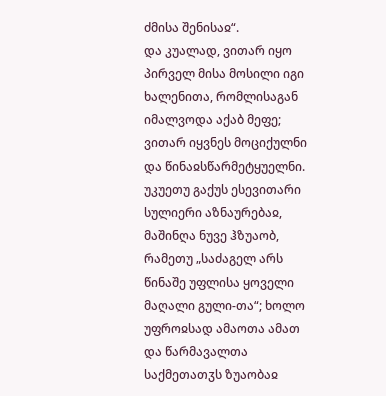ძმისა შენისაჲ“.
და კუალად, ვითარ იყო პირველ მისა მოსილი იგი ხალენითა, რომლისაგან იმალვოდა აქაბ მეფე; ვითარ იყვნეს მოციქულნი და წინაჲსწარმეტყუელნი. უკუეთუ გაქუს ესევითარი სულიერი აზნაურებაჲ, მაშინღა ნუვე ჰზუაობ, რამეთუ „საძაგელ არს წინაშე უფლისა ყოველი მაღალი გული-თა“; ხოლო უფროჲსად ამაოთა ამათ და წარმავალთა საქმეთათჳს ზუაობაჲ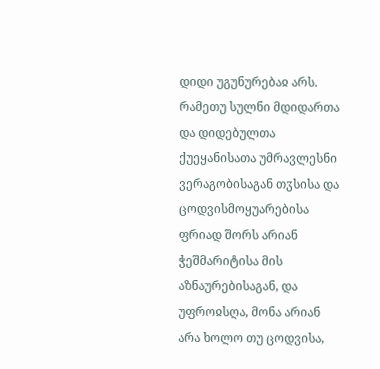დიდი უგუნურებაჲ არს. რამეთუ სულნი მდიდართა და დიდებულთა ქუეყანისათა უმრავლესნი ვერაგობისაგან თჳსისა და ცოდვისმოყუარებისა ფრიად შორს არიან ჭეშმარიტისა მის აზნაურებისაგან, და უფროჲსღა, მონა არიან არა ხოლო თუ ცოდვისა,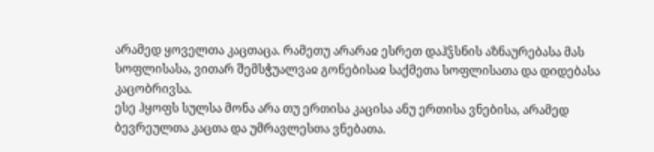არამედ ყოველთა კაცთაცა. რამეთუ არარაჲ ესრეთ დაჰჴსნის აზნაურებასა მას სოფლისასა, ვითარ შემსჭუალვაჲ გონებისაჲ საქმეთა სოფლისათა და დიდებასა კაცობრივსა.
ესე ჰყოფს სულსა მონა არა თუ ერთისა კაცისა ანუ ერთისა ვნებისა, არამედ ბევრეულთა კაცთა და უმრავლესთა ვნებათა.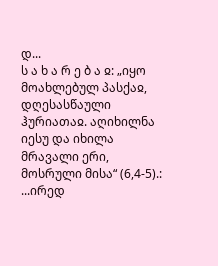დ...
ს ა ხ ა რ ე ბ ა ჲ: „იყო მოახლებულ პასქაჲ, დღესასწაული ჰურიათაჲ. აღიხილნა იესუ და იხილა მრავალი ერი, მოსრული მისა“ (6,4-5).:
...ირედ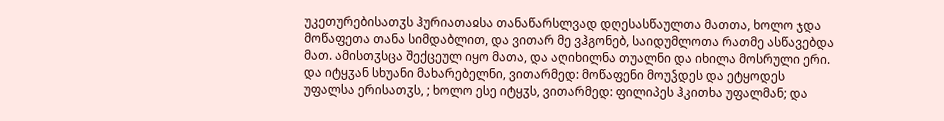უკეთურებისათჳს ჰურიათაჲსა თანაწარსლვად დღესასწაულთა მათთა, ხოლო ჯდა მოწაფეთა თანა სიმდაბლით, და ვითარ მე ვჰგონებ, საიდუმლოთა რათმე ასწავებდა მათ. ამისთჳსცა შექცეულ იყო მათა, და აღიხილნა თუალნი და იხილა მოსრული ერი. და იტყჳან სხუანი მახარებელნი, ვითარმედ: მოწაფენი მოუჴდეს და ეტყოდეს უფალსა ერისათჳს, ; ხოლო ესე იტყჳს, ვითარმედ: ფილიპეს ჰკითხა უფალმან; და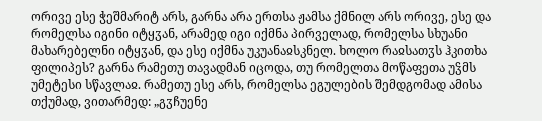ორივე ესე ჭეშმარიტ არს, გარნა არა ერთსა ჟამსა ქმნილ არს ორივე, ესე და რომელსა იგინი იტყჳან, არამედ იგი იქმნა პირველად, რომელსა სხუანი მახარებელნი იტყჳან, და ესე იქმნა უკუანაჲსკნელ. ხოლო რაჲსათჳს ჰკითხა ფილიპეს? გარნა რამეთუ თავადმან იცოდა, თუ რომელთა მოწაფეთა უჴმს უმეტესი სწავლაჲ. რამეთუ ესე არს, რომელსა ეგულების შემდგომად ამისა თქუმად, ვითარმედ: „გჳჩუენე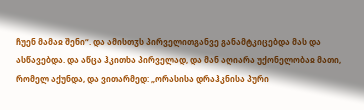ჩუენ მამაჲ შენი“. და ამისთჳს პირველითგანვე განამტკიცებდა მას და ასწავებდა. და აწცა ჰკითხა პირველად, და მან აღიარა უქონელობაჲ მათი, რომელ აქუნდა, და ვითარმედ: „ორასისა დრაჰკნისა პური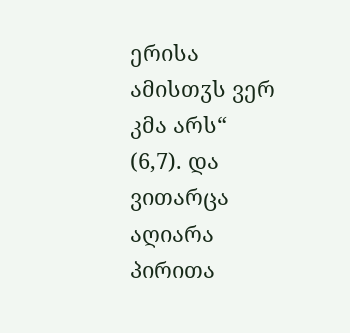ერისა ამისთჳს ვერ კმა არს“ (6,7). და ვითარცა აღიარა პირითა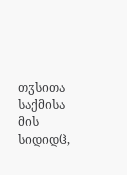თჳსითა საქმისა მის სიდიდჱ,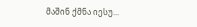მაშინ ქმნა იესუ...